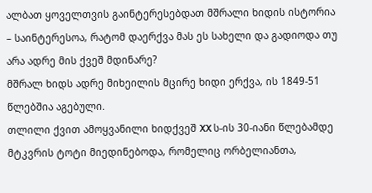ალბათ ყოველთვის გაინტერესებდათ მშრალი ხიდის ისტორია – საინტერესოა, რატომ დაერქვა მას ეს სახელი და გადიოდა თუ არა ადრე მის ქვეშ მდინარე?
მშრალ ხიდს ადრე მიხეილის მცირე ხიდი ერქვა, ის 1849-51 წლებშია აგებული.
თლილი ქვით ამოყვანილი ხიდქვეშ XX ს-ის 30-იანი წლებამდე მტკვრის ტოტი მიედინებოდა, რომელიც ორბელიანთა,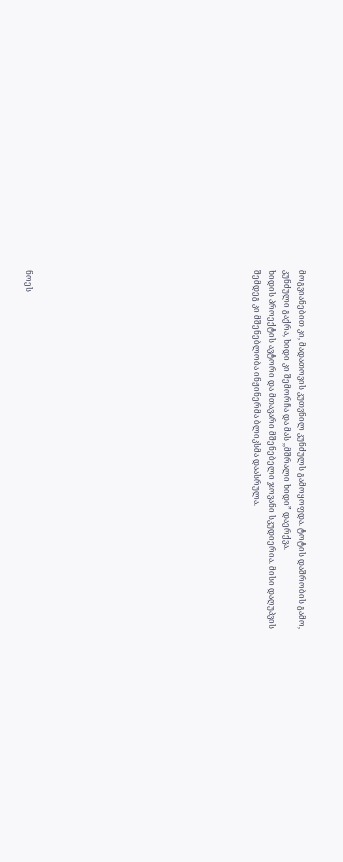მოგვიანებით კი, მადათოვის კუთვნილ კუნძულს გამოყოფდა. ტოტის დაშრობის გამო, კუნძული გაქრა, ხიდი კი შემორჩა და მას ,,მშრალი ხიდი” დაერქვა.
ხიდის პროექტის ავტორი და მთავარი მშენებელი ჯოვანი სკუდიერია. მისი დაღუპვის შემდეგ კი მშენებლობა ინჟინერმა ბლიკსმა დაასრულა.














ნოეს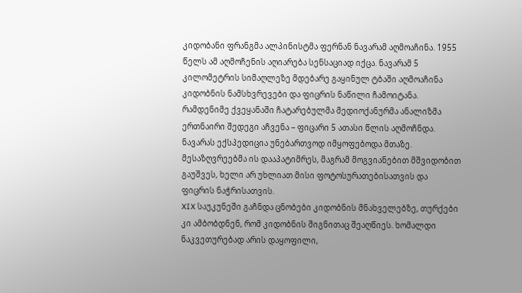კიდობანი ფრანგმა ალპინისტმა ფერნან ნავარამ აღმოაჩინა. 1955 წელს ამ აღმოჩენის აღიარება სენსაციად იქცა. ნავარამ 5 კილომეტრის სიმაღლეზე მდებარე გაყინულ ტბაში აღმოაჩინა კიდობნის ნამსხვრევები და ფიცრის ნაწილი ჩამოიტანა. რამდენიმე ქვეყანაში ჩატარებულმა მედიოქანურმა ანალიზმა ერთნაირი შედეგი აჩვენა – ფიცარი 5 ათასი წლის აღმოჩნდა. ნავარას ექსპედიცია უნებართვოდ იმყოფებოდა მთაზე. მესაზღვრეებმა ის დააპატიმრეს, მაგრამ მოგვიანებით მშვიდობით გაუშვეს, ხელი არ უხლიათ მისი ფოტოსურათებისათვის და ფიცრის ნაჭრისათვის.
XIX საუკუნეში გაჩნდა ცნობები კიდობნის მნახველებზე, თურქები კი ამბობდნენ, რომ კიდობნის შიგნითაც შეაღწიეს. ხომალდი ნაკვეთურებად არის დაყოფილი,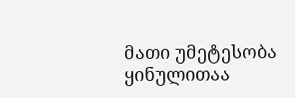მათი უმეტესობა ყინულითაა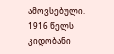ამოვსებული. 1916 წელს კიდობანი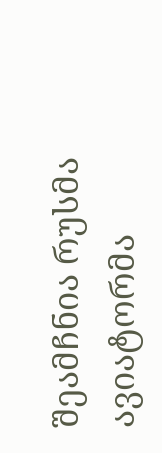შეამჩნია რუსმა ავიატორმა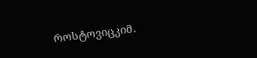როსტოვიცკიმ.